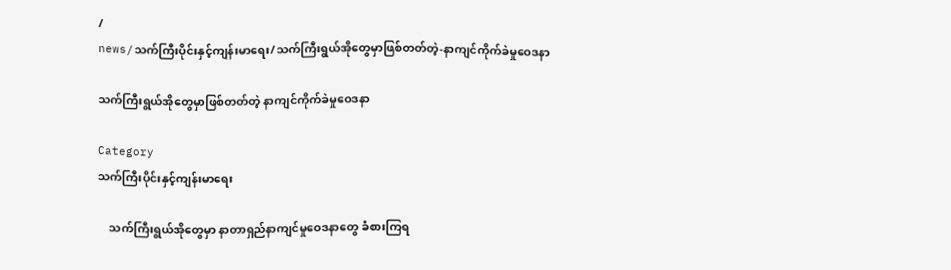/
news/သက်ကြီးပိုင်းနှင့်ကျန်းမာရေး/သက်ကြီးရွယ်အိုတွေမှာဖြစ်တတ်တဲ့-နာကျင်ကိုက်ခဲမှုဝေဒနာ

သက်ကြီးရွယ်အိုတွေမှာဖြစ်တတ်တဲ့ နာကျင်ကိုက်ခဲမှုဝေဒနာ

Category
သက်ကြီးပိုင်းနှင့်ကျန်းမာရေး

    သက်ကြီးရွယ်အိုတွေမှာ နာတာရှည်နာကျင်မှုဝေဒနာတွေ ခံစားကြရ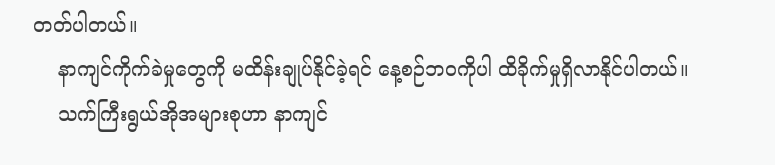တတ်ပါတယ်။
    နာကျင်ကိုက်ခဲမှုတွေကို မထိန်းချုပ်နိုင်ခဲ့ရင် နေ့စဉ်ဘဝကိုပါ ထိခိုက်မှုရှိလာနိုင်ပါတယ်။
    သက်ကြီးရွယ်အိုအများစုဟာ နာကျင်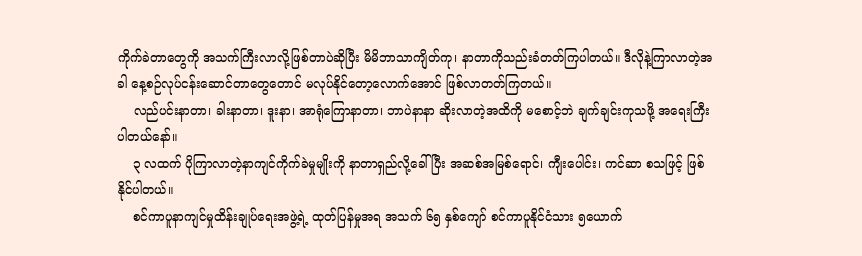ကိုက်ခဲတာတွေကို အသက်ကြီးလာလို့ဖြစ်တာပဲဆိုပြီး မိမိဘာသာကျိတ်ကု၊ နာတာကိုသည်းခံတတ်ကြပါတယ်။ ဒီလိုနဲ့ကြာလာတဲ့အခါ နေ့စဉ်လုပ်ငန်းဆောင်တာတွေတောင် မလုပ်နိုင်တော့လောက်အောင် ဖြစ်လာတတ်ကြတယ်။
    လည်ပင်းနာတာ၊ ခါးနာတာ၊ ဒူးနာ၊ အာရုံကြောနာတာ၊ ဘာပဲနာနာ ဆိုးလာတဲ့အထိကို မစောင့်ဘဲ ချက်ချင်းကုသဖို့ အရေးကြီးပါတယ်နော်။
    ၃ လထက် ပိုကြာလာတဲ့နာကျင်ကိုက်ခဲမှုမျိုးကို နာတာရှည်လို့ခေါ်ပြီး အဆစ်အမြစ်ရောင်၊ ကျီးပေါင်း၊ ကင်ဆာ စသဖြင့် ဖြစ်နိုင်ပါတယ်။
    စင်ကာပူနာကျင်မှုထိန်းချုပ်ရေးအဖွဲ့ရဲ့ ထုတ်ပြန်မှုအရ အသက် ၆၅ နှစ်ကျော် စင်ကာပူနိုင်ငံသား ၅ယောက်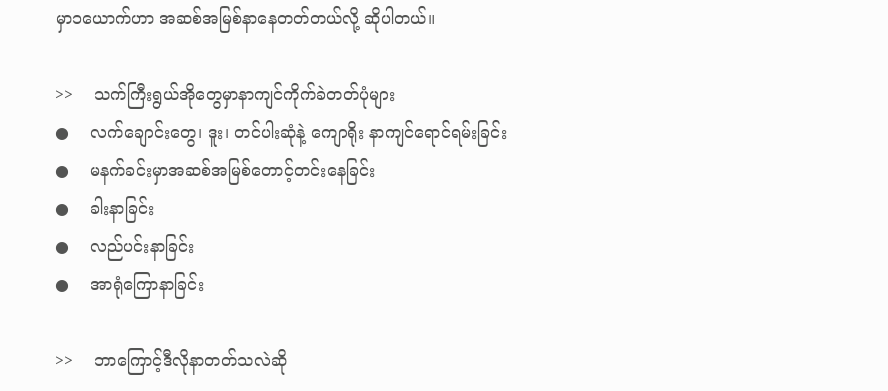မှာ၁ယောက်ဟာ အဆစ်အမြစ်နာနေတတ်တယ်လို့ ဆိုပါတယ်။

>>    သက်ကြီးရွယ်အိုတွေမှာနာကျင်ကိုက်ခဲတတ်ပုံများ
●    လက်ချောင်းတွေ၊ ဒူး၊ တင်ပါးဆုံနဲ့ ကျောရိုး နာကျင်ရောင်ရမ်းခြင်း
●    မနက်ခင်းမှာအဆစ်အမြစ်တောင့်တင်းနေခြင်း
●    ခါးနာခြင်း
●    လည်ပင်းနာခြင်း
●    အာရုံကြောနာခြင်း

>>    ဘာကြောင့်ဒီလိုနာတတ်သလဲဆို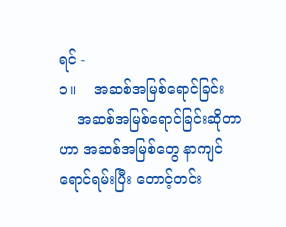ရင် -
၁။    အဆစ်အမြစ်ရောင်ခြင်း
    အဆစ်အမြစ်ရောင်ခြင်းဆိုတာဟာ အဆစ်အမြစ်တွေ နာကျင်ရောင်ရမ်းပြီး တောင့်တင်း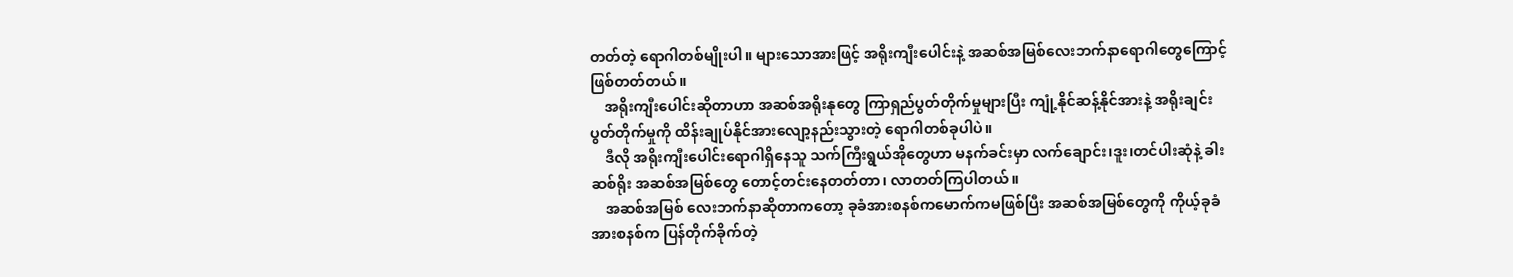တတ်တဲ့ ရောဂါတစ်မျိုးပါ။ များသောအားဖြင့် အရိုးကျီးပေါင်းနဲ့ အဆစ်အမြစ်လေးဘက်နာရောဂါတွေကြောင့် ဖြစ်တတ်တယ်။
    အရိုးကျီးပေါင်းဆိုတာဟာ အဆစ်အရိုးနုတွေ ကြာရှည်ပွတ်တိုက်မှုများပြီး ကျုံ့နိုင်ဆန့်နိုင်အားနဲ့ အရိုးချင်းပွတ်တိုက်မှုကို ထိန်းချုပ်နိုင်အားလျော့နည်းသွားတဲ့ ရောဂါတစ်ခုပါပဲ။
    ဒီလို အရိုးကျီးပေါင်းရောဂါရှိနေသူ သက်ကြီးရွယ်အိုတွေဟာ မနက်ခင်းမှာ လက်ချောင်း၊ဒူး၊တင်ပါးဆုံနဲ့ ခါးဆစ်ရိုး အဆစ်အမြစ်တွေ တောင့်တင်းနေတတ်တာ၊ လာတတ်ကြပါတယ်။
    အဆစ်အမြစ် လေးဘက်နာဆိုတာကတော့ ခုခံအားစနစ်ကမောက်ကမဖြစ်ပြီး အဆစ်အမြစ်တွေကို ကိုယ့်ခုခံအားစနစ်က ပြန်တိုက်ခိုက်တဲ့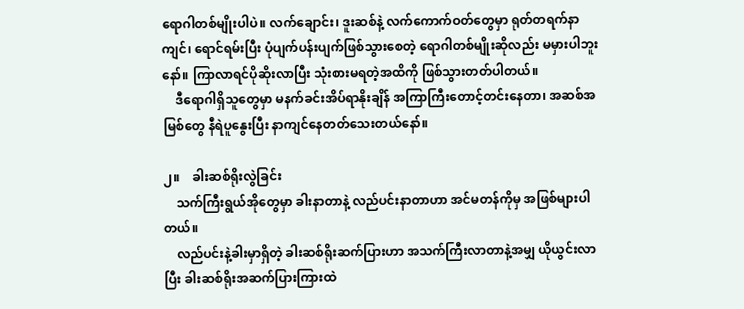ရောဂါတစ်မျိုးပါပဲ။ လက်ချောင်း၊ ဒူးဆစ်နဲ့ လက်ကောက်ဝတ်တွေမှာ ရုတ်တရက်နာကျင်၊ ရောင်ရမ်းပြီး ပုံပျက်ပန်းပျက်ဖြစ်သွားစေတဲ့ ရောဂါတစ်မျိုးဆိုလည်း မမှားပါဘူးနော်။ ကြာလာရင်ပိုဆိုးလာပြီး သုံးစားမရတဲ့အထိကို ဖြစ်သွားတတ်ပါတယ်။
    ဒီရောဂါရှိသူတွေမှာ မနက်ခင်းအိပ်ရာနိုးချိန် အကြာကြီးတောင့်တင်းနေတာ၊ အဆစ်အမြစ်တွေ နီရဲပူနွေးပြီး နာကျင်နေတတ်သေးတယ်နော်။

၂။    ခါးဆစ်ရိုးလွဲခြင်း
    သက်ကြီးရွယ်အိုတွေမှာ ခါးနာတာနဲ့ လည်ပင်းနာတာဟာ အင်မတန်ကိုမှ အဖြစ်များပါတယ်။
    လည်ပင်းနဲ့ခါးမှာရှိတဲ့ ခါးဆစ်ရိုးဆက်ပြားဟာ အသက်ကြီးလာတာနဲ့အမျှ ယိုယွင်းလာပြီး ခါးဆစ်ရိုးအဆက်ပြားကြားထဲ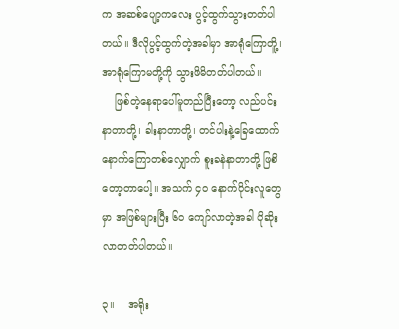က အဆစ်ပျော့ကလေး ပွင့်ထွက်သွားတတ်ပါတယ်။ ဒီလိုပွင့်ထွက်တဲ့အခါမှာ အာရုံကြောတိူ့၊ အာရုံကြောမတို့ကို သွားဖိမိတတ်ပါတယ်။
    ဖြစ်တဲ့နေရာပေါ်မူတည်ပြီးတော့ လည်ပင်းနာတာတို့၊ ခါးနာတာတို့၊ တင်ပါးနဲ့ခြေထောက် နောက်ကြောတစ်လျှောက် စူးခနဲနာတာတို့ ဖြစိတော့တာပေါ့။ အသက် ၄၀ နောက်ပိုင်းလူတွေမှာ အဖြစ်များပြီး ၆၀ ကျော်လာတဲ့အခါ ပိုဆိုးလာတတ်ပါတယ်။

၃။    အရိုး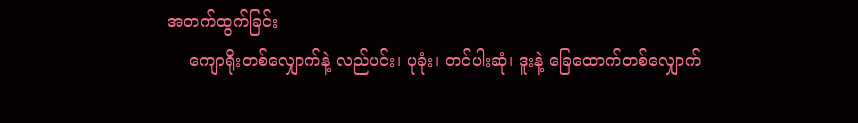အတက်ထွက်ခြင်း
    ကျောရိုးတစ်လျှောက်နဲ့ လည်ပင်း၊ ပုခုံး၊ တင်ပါးဆုံ၊ ဒူးနဲ့ ခြေထောက်တစ်လျှောက်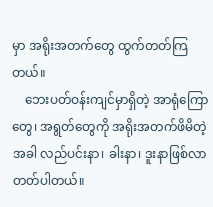မှာ အရိုးအတက်တွေ ထွက်တတ်ကြတယ်။
    ဘေးပတ်ဝန်းကျင်မှာရှိတဲ့ အာရုံကြောတွေ၊ အရွတ်တွေကို အရိုးအတက်ဖိမိတဲ့အခါ လည်ပင်းနာ၊ ခါးနာ၊ ဒူးနာဖြစ်လာတတ်ပါတယ်။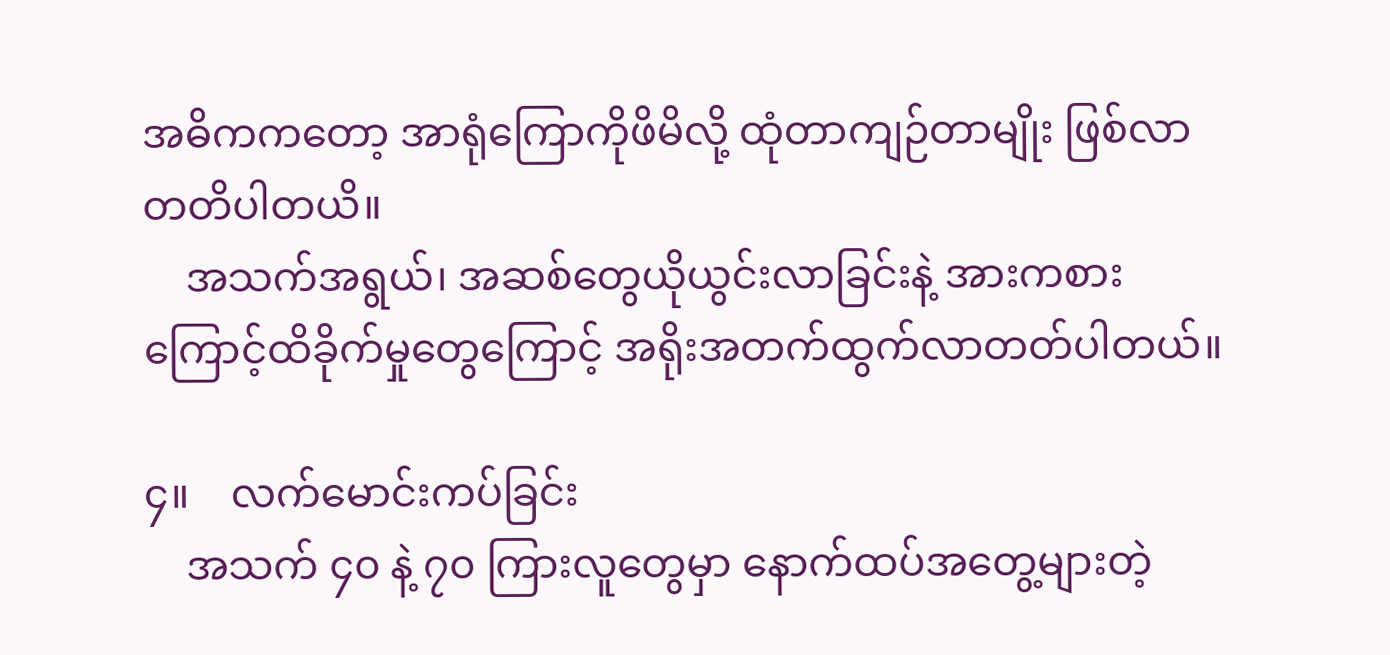အဓိကကတော့ အာရုံကြောကိုဖိမိလို့ ထုံတာကျဉ်တာမျိုး ဖြစ်လာတတိပါတယိ။
    အသက်အရွယ်၊ အဆစ်တွေယိုယွင်းလာခြင်းနဲ့ အားကစားကြောင့်ထိခိုက်မှုတွေကြောင့် အရိုးအတက်ထွက်လာတတ်ပါတယ်။

၄။    လက်မောင်းကပ်ခြင်း
    အသက် ၄၀ နဲ့ ၇၀ ကြားလူတွေမှာ နောက်ထပ်အတွေ့များတဲ့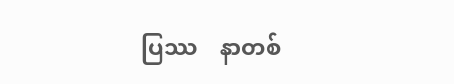ပြဿ    နာတစ်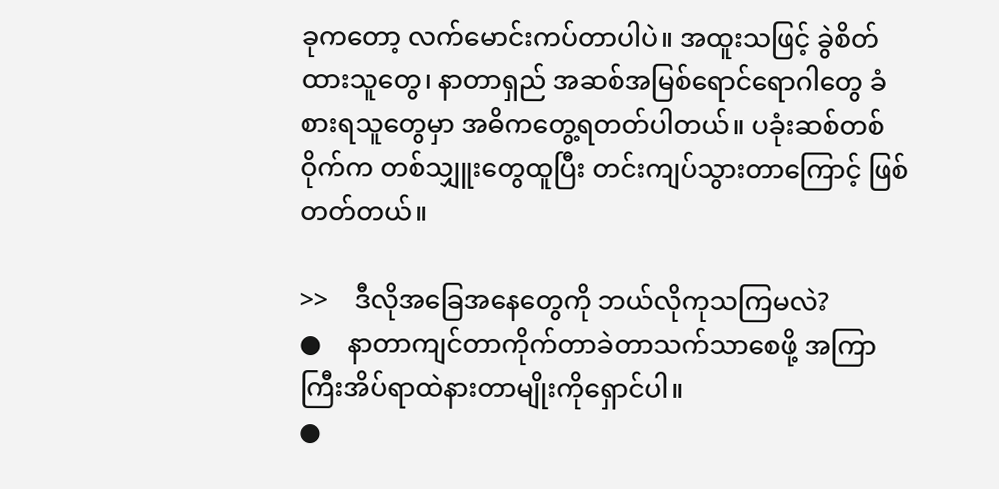ခုကတော့ လက်မောင်းကပ်တာပါပဲ။ အထူးသဖြင့် ခွဲစိတ်ထားသူတွေ၊ နာတာရှည် အဆစ်အမြစ်ရောင်ရောဂါတွေ ခံစားရသူတွေမှာ အဓိကတွေ့ရတတ်ပါတယ်။ ပခုံးဆစ်တစ်ဝိုက်က တစ်သျှူးတွေထူပြီး တင်းကျပ်သွားတာကြောင့် ဖြစ်တတ်တယ်။

>>    ဒီလိုအခြေအနေတွေကို ဘယ်လိုကုသကြမလဲ?
●    နာတာကျင်တာကိုက်တာခဲတာသက်သာစေဖို့ အကြာကြီးအိပ်ရာထဲနားတာမျိုးကိုရှောင်ပါ။
●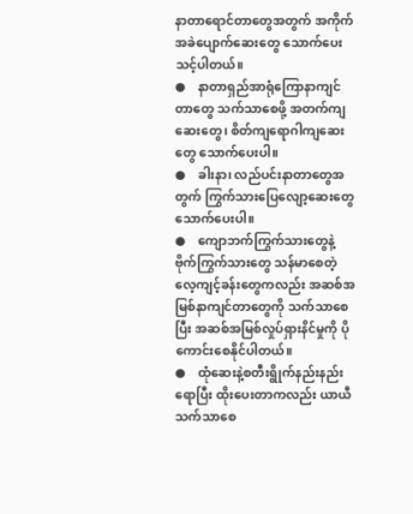နာတာရောင်တာတွေအတွက် အကိုက်အခဲပျောက်ဆေးတွေ သောက်ပေးသင့်ပါတယ်။
●    နာတာရှည်အာရုံကြောနာကျင်တာတွေ သက်သာစေဖို့ အတက်ကျဆေးတွေ၊ စိတ်ကျရောဂါကျဆေးတွေ သောက်ပေးပါ။
●    ခါးနာ၊ လည်ပင်းနာတာတွေအတွက် ကြွက်သားပြေလျော့ဆေးတွေ သောက်ပေးပါ။
●    ကျောဘက်ကြွက်သားတွေနဲ့ ဗိုက်ကြွက်သားတွေ သန်မာစေတဲ့လေ့ကျင့်ခန်းတွေကလည်း အဆစ်အမြစ်နာကျင်တာတွေကို သက်သာစေပြီး အဆစ်အမြစ်လှုပ်ရှားနိင်မှုကို ပိုကောင်းစေနိုင်ပါတယ်။
●    ထုံဆေးနဲ့စတီးရွိုက်နည်းနည်းရောပြီး ထိုးပေးတာကလည်း ယာယီသက်သာစေ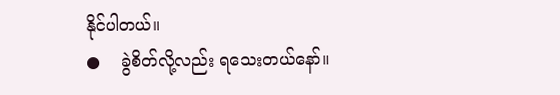နိုင်ပါတယ်။
●    ခွဲစိတ်လို့လည်း ရသေးတယ်နော်။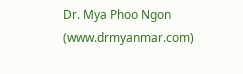Dr. Mya Phoo Ngon (www.drmyanmar.com)